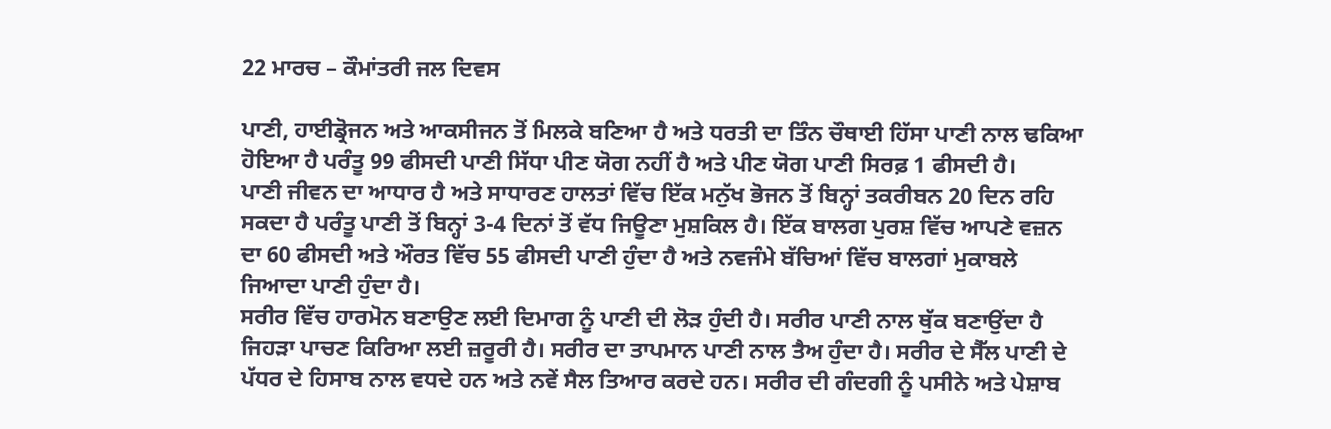22 ਮਾਰਚ – ਕੌਮਾਂਤਰੀ ਜਲ ਦਿਵਸ

ਪਾਣੀ, ਹਾਈਡ੍ਰੋਜਨ ਅਤੇ ਆਕਸੀਜਨ ਤੋਂ ਮਿਲਕੇ ਬਣਿਆ ਹੈ ਅਤੇ ਧਰਤੀ ਦਾ ਤਿੰਨ ਚੌਥਾਈ ਹਿੱਸਾ ਪਾਣੀ ਨਾਲ ਢਕਿਆ ਹੋਇਆ ਹੈ ਪਰੰਤੂ 99 ਫੀਸਦੀ ਪਾਣੀ ਸਿੱਧਾ ਪੀਣ ਯੋਗ ਨਹੀਂ ਹੈ ਅਤੇ ਪੀਣ ਯੋਗ ਪਾਣੀ ਸਿਰਫ਼ 1 ਫੀਸਦੀ ਹੈ।
ਪਾਣੀ ਜੀਵਨ ਦਾ ਆਧਾਰ ਹੈ ਅਤੇ ਸਾਧਾਰਣ ਹਾਲਤਾਂ ਵਿੱਚ ਇੱਕ ਮਨੁੱਖ ਭੋਜਨ ਤੋਂ ਬਿਨ੍ਹਾਂ ਤਕਰੀਬਨ 20 ਦਿਨ ਰਹਿ ਸਕਦਾ ਹੈ ਪਰੰਤੂ ਪਾਣੀ ਤੋਂ ਬਿਨ੍ਹਾਂ 3-4 ਦਿਨਾਂ ਤੋਂ ਵੱਧ ਜਿਊਣਾ ਮੁਸ਼ਕਿਲ ਹੈ। ਇੱਕ ਬਾਲਗ ਪੁਰਸ਼ ਵਿੱਚ ਆਪਣੇ ਵਜ਼ਨ ਦਾ 60 ਫੀਸਦੀ ਅਤੇ ਔਰਤ ਵਿੱਚ 55 ਫੀਸਦੀ ਪਾਣੀ ਹੁੰਦਾ ਹੈ ਅਤੇ ਨਵਜੰਮੇ ਬੱਚਿਆਂ ਵਿੱਚ ਬਾਲਗਾਂ ਮੁਕਾਬਲੇ ਜਿਆਦਾ ਪਾਣੀ ਹੁੰਦਾ ਹੈ।
ਸਰੀਰ ਵਿੱਚ ਹਾਰਮੋਨ ਬਣਾਉਣ ਲਈ ਦਿਮਾਗ ਨੂੰ ਪਾਣੀ ਦੀ ਲੋੜ ਹੁੰਦੀ ਹੈ। ਸਰੀਰ ਪਾਣੀ ਨਾਲ ਥੁੱਕ ਬਣਾਉਂਦਾ ਹੈ ਜਿਹੜਾ ਪਾਚਣ ਕਿਰਿਆ ਲਈ ਜ਼ਰੂਰੀ ਹੈ। ਸਰੀਰ ਦਾ ਤਾਪਮਾਨ ਪਾਣੀ ਨਾਲ ਤੈਅ ਹੁੰਦਾ ਹੈ। ਸਰੀਰ ਦੇ ਸੈੱਲ ਪਾਣੀ ਦੇ ਪੱਧਰ ਦੇ ਹਿਸਾਬ ਨਾਲ ਵਧਦੇ ਹਨ ਅਤੇ ਨਵੇਂ ਸੈਲ ਤਿਆਰ ਕਰਦੇ ਹਨ। ਸਰੀਰ ਦੀ ਗੰਦਗੀ ਨੂੰ ਪਸੀਨੇ ਅਤੇ ਪੇਸ਼ਾਬ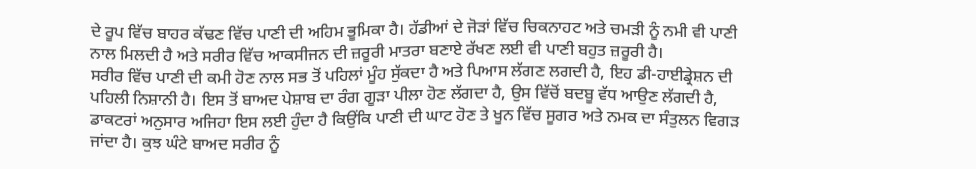ਦੇ ਰੂਪ ਵਿੱਚ ਬਾਹਰ ਕੱਢਣ ਵਿੱਚ ਪਾਣੀ ਦੀ ਅਹਿਮ ਭੂਮਿਕਾ ਹੈ। ਹੱਡੀਆਂ ਦੇ ਜੋੜਾਂ ਵਿੱਚ ਚਿਕਨਾਹਟ ਅਤੇ ਚਮੜੀ ਨੂੰ ਨਮੀ ਵੀ ਪਾਣੀ ਨਾਲ ਮਿਲਦੀ ਹੈ ਅਤੇ ਸਰੀਰ ਵਿੱਚ ਆਕਸੀਜਨ ਦੀ ਜ਼ਰੂਰੀ ਮਾਤਰਾ ਬਣਾਏ ਰੱਖਣ ਲਈ ਵੀ ਪਾਣੀ ਬਹੁਤ ਜ਼ਰੂਰੀ ਹੈ।
ਸਰੀਰ ਵਿੱਚ ਪਾਣੀ ਦੀ ਕਮੀ ਹੋਣ ਨਾਲ ਸਭ ਤੋਂ ਪਹਿਲਾਂ ਮੂੰਹ ਸੁੱਕਦਾ ਹੈ ਅਤੇ ਪਿਆਸ ਲੱਗਣ ਲਗਦੀ ਹੈ, ਇਹ ਡੀ-ਹਾਈਡ੍ਰੇਸ਼ਨ ਦੀ ਪਹਿਲੀ ਨਿਸ਼ਾਨੀ ਹੈ। ਇਸ ਤੋਂ ਬਾਅਦ ਪੇਸ਼ਾਬ ਦਾ ਰੰਗ ਗੂੜਾ ਪੀਲਾ ਹੋਣ ਲੱਗਦਾ ਹੈ, ਉਸ ਵਿੱਚੋਂ ਬਦਬੂ ਵੱਧ ਆਉਣ ਲੱਗਦੀ ਹੈ, ਡਾਕਟਰਾਂ ਅਨੁਸਾਰ ਅਜਿਹਾ ਇਸ ਲਈ ਹੁੰਦਾ ਹੈ ਕਿਉਂਕਿ ਪਾਣੀ ਦੀ ਘਾਟ ਹੋਣ ਤੇ ਖੂਨ ਵਿੱਚ ਸੂਗਰ ਅਤੇ ਨਮਕ ਦਾ ਸੰਤੁਲਨ ਵਿਗੜ ਜਾਂਦਾ ਹੈ। ਕੁਝ ਘੰਟੇ ਬਾਅਦ ਸਰੀਰ ਨੂੰ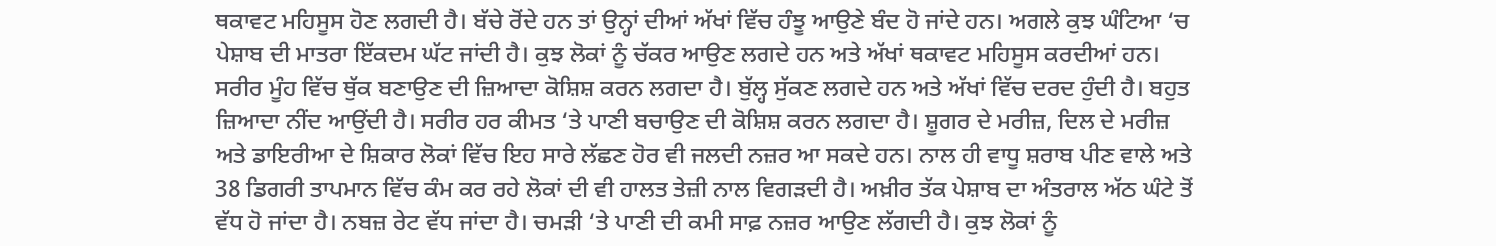ਥਕਾਵਟ ਮਹਿਸੂਸ ਹੋਣ ਲਗਦੀ ਹੈ। ਬੱਚੇ ਰੋਂਦੇ ਹਨ ਤਾਂ ਉਨ੍ਹਾਂ ਦੀਆਂ ਅੱਖਾਂ ਵਿੱਚ ਹੰਝੂ ਆਉਣੇ ਬੰਦ ਹੋ ਜਾਂਦੇ ਹਨ। ਅਗਲੇ ਕੁਝ ਘੰਟਿਆ ‘ਚ ਪੇਸ਼ਾਬ ਦੀ ਮਾਤਰਾ ਇੱਕਦਮ ਘੱਟ ਜਾਂਦੀ ਹੈ। ਕੁਝ ਲੋਕਾਂ ਨੂੰ ਚੱਕਰ ਆਉਣ ਲਗਦੇ ਹਨ ਅਤੇ ਅੱਖਾਂ ਥਕਾਵਟ ਮਹਿਸੂਸ ਕਰਦੀਆਂ ਹਨ। ਸਰੀਰ ਮੂੰਹ ਵਿੱਚ ਥੁੱਕ ਬਣਾਉਣ ਦੀ ਜ਼ਿਆਦਾ ਕੋਸ਼ਿਸ਼ ਕਰਨ ਲਗਦਾ ਹੈ। ਬੁੱਲ੍ਹ ਸੁੱਕਣ ਲਗਦੇ ਹਨ ਅਤੇ ਅੱਖਾਂ ਵਿੱਚ ਦਰਦ ਹੁੰਦੀ ਹੈ। ਬਹੁਤ ਜ਼ਿਆਦਾ ਨੀਂਦ ਆਉਂਦੀ ਹੈ। ਸਰੀਰ ਹਰ ਕੀਮਤ ‘ਤੇ ਪਾਣੀ ਬਚਾਉਣ ਦੀ ਕੋਸ਼ਿਸ਼ ਕਰਨ ਲਗਦਾ ਹੈ। ਸ਼ੂਗਰ ਦੇ ਮਰੀਜ਼, ਦਿਲ ਦੇ ਮਰੀਜ਼ ਅਤੇ ਡਾਇਰੀਆ ਦੇ ਸ਼ਿਕਾਰ ਲੋਕਾਂ ਵਿੱਚ ਇਹ ਸਾਰੇ ਲੱਛਣ ਹੋਰ ਵੀ ਜਲਦੀ ਨਜ਼ਰ ਆ ਸਕਦੇ ਹਨ। ਨਾਲ ਹੀ ਵਾਧੂ ਸ਼ਰਾਬ ਪੀਣ ਵਾਲੇ ਅਤੇ 38 ਡਿਗਰੀ ਤਾਪਮਾਨ ਵਿੱਚ ਕੰਮ ਕਰ ਰਹੇ ਲੋਕਾਂ ਦੀ ਵੀ ਹਾਲਤ ਤੇਜ਼ੀ ਨਾਲ ਵਿਗੜਦੀ ਹੈ। ਅਖ਼ੀਰ ਤੱਕ ਪੇਸ਼ਾਬ ਦਾ ਅੰਤਰਾਲ ਅੱਠ ਘੰਟੇ ਤੋਂ ਵੱਧ ਹੋ ਜਾਂਦਾ ਹੈ। ਨਬਜ਼ ਰੇਟ ਵੱਧ ਜਾਂਦਾ ਹੈ। ਚਮੜੀ ‘ਤੇ ਪਾਣੀ ਦੀ ਕਮੀ ਸਾਫ਼ ਨਜ਼ਰ ਆਉਣ ਲੱਗਦੀ ਹੈ। ਕੁਝ ਲੋਕਾਂ ਨੂੰ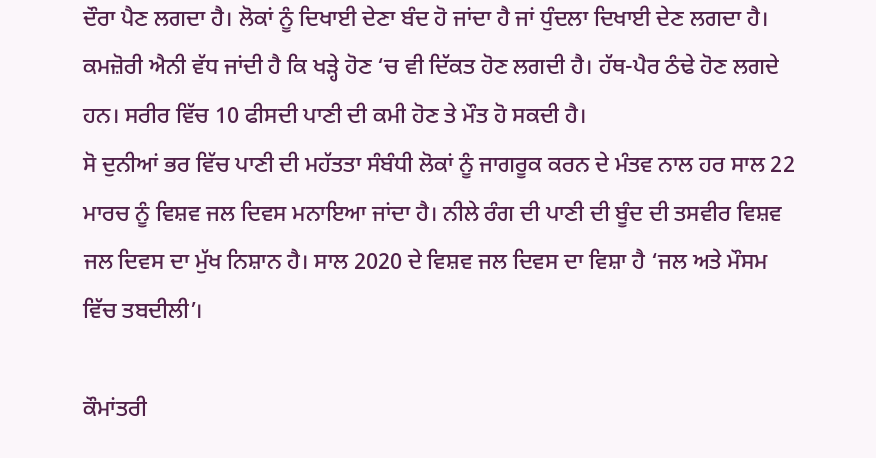ਦੌਰਾ ਪੈਣ ਲਗਦਾ ਹੈ। ਲੋਕਾਂ ਨੂੰ ਦਿਖਾਈ ਦੇਣਾ ਬੰਦ ਹੋ ਜਾਂਦਾ ਹੈ ਜਾਂ ਧੁੰਦਲਾ ਦਿਖਾਈ ਦੇਣ ਲਗਦਾ ਹੈ। ਕਮਜ਼ੋਰੀ ਐਨੀ ਵੱਧ ਜਾਂਦੀ ਹੈ ਕਿ ਖੜ੍ਹੇ ਹੋਣ ‘ਚ ਵੀ ਦਿੱਕਤ ਹੋਣ ਲਗਦੀ ਹੈ। ਹੱਥ-ਪੈਰ ਠੰਢੇ ਹੋਣ ਲਗਦੇ ਹਨ। ਸਰੀਰ ਵਿੱਚ 10 ਫੀਸਦੀ ਪਾਣੀ ਦੀ ਕਮੀ ਹੋਣ ਤੇ ਮੌਤ ਹੋ ਸਕਦੀ ਹੈ।
ਸੋ ਦੁਨੀਆਂ ਭਰ ਵਿੱਚ ਪਾਣੀ ਦੀ ਮਹੱਤਤਾ ਸੰਬੰਧੀ ਲੋਕਾਂ ਨੂੰ ਜਾਗਰੂਕ ਕਰਨ ਦੇ ਮੰਤਵ ਨਾਲ ਹਰ ਸਾਲ 22 ਮਾਰਚ ਨੂੰ ਵਿਸ਼ਵ ਜਲ ਦਿਵਸ ਮਨਾਇਆ ਜਾਂਦਾ ਹੈ। ਨੀਲੇ ਰੰਗ ਦੀ ਪਾਣੀ ਦੀ ਬੂੰਦ ਦੀ ਤਸਵੀਰ ਵਿਸ਼ਵ ਜਲ ਦਿਵਸ ਦਾ ਮੁੱਖ ਨਿਸ਼ਾਨ ਹੈ। ਸਾਲ 2020 ਦੇ ਵਿਸ਼ਵ ਜਲ ਦਿਵਸ ਦਾ ਵਿਸ਼ਾ ਹੈ ‘ਜਲ ਅਤੇ ਮੌਸਮ ਵਿੱਚ ਤਬਦੀਲੀ’।

ਕੌਮਾਂਤਰੀ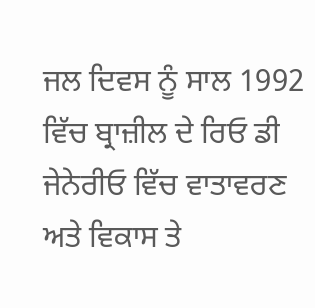ਜਲ ਦਿਵਸ ਨੂੰ ਸਾਲ 1992 ਵਿੱਚ ਬ੍ਰਾਜ਼ੀਲ ਦੇ ਰਿਓ ਡੀ ਜੇਨੇਰੀਓ ਵਿੱਚ ਵਾਤਾਵਰਣ ਅਤੇ ਵਿਕਾਸ ਤੇ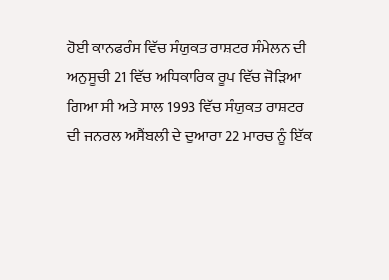ਹੋਈ ਕਾਨਫਰੰਸ ਵਿੱਚ ਸੰਯੁਕਤ ਰਾਸ਼ਟਰ ਸੰਮੇਲਨ ਦੀ ਅਨੁਸੂਚੀ 21 ਵਿੱਚ ਅਧਿਕਾਰਿਕ ਰੂਪ ਵਿੱਚ ਜੋੜਿਆ ਗਿਆ ਸੀ ਅਤੇ ਸਾਲ 1993 ਵਿੱਚ ਸੰਯੁਕਤ ਰਾਸ਼ਟਰ ਦੀ ਜਨਰਲ ਅਸੈਂਬਲੀ ਦੇ ਦੁਆਰਾ 22 ਮਾਰਚ ਨੂੰ ਇੱਕ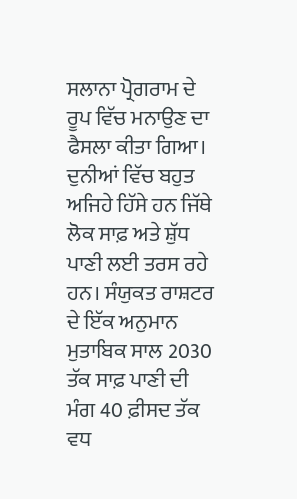ਸਲਾਨਾ ਪ੍ਰੋਗਰਾਮ ਦੇ ਰੂਪ ਵਿੱਚ ਮਨਾਉਣ ਦਾ ਫੈਸਲਾ ਕੀਤਾ ਗਿਆ।
ਦੁਨੀਆਂ ਵਿੱਚ ਬਹੁਤ ਅਜਿਹੇ ਹਿੱਸੇ ਹਨ ਜਿੱਥੇ ਲੋਕ ਸਾਫ਼ ਅਤੇ ਸ਼ੁੱਧ ਪਾਣੀ ਲਈ ਤਰਸ ਰਹੇ ਹਨ। ਸੰਯੁਕਤ ਰਾਸ਼ਟਰ ਦੇ ਇੱਕ ਅਨੁਮਾਨ ਮੁਤਾਬਿਕ ਸਾਲ 2030 ਤੱਕ ਸਾਫ਼ ਪਾਣੀ ਦੀ ਮੰਗ 40 ਫ਼ੀਸਦ ਤੱਕ ਵਧ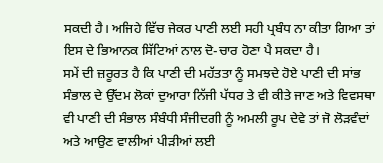ਸਕਦੀ ਹੈ। ਅਜਿਹੇ ਵਿੱਚ ਜੇਕਰ ਪਾਣੀ ਲਈ ਸਹੀ ਪ੍ਰਬੰਧ ਨਾ ਕੀਤਾ ਗਿਆ ਤਾਂ ਇਸ ਦੇ ਭਿਆਨਕ ਸਿੱਟਿਆਂ ਨਾਲ ਦੋ-ਚਾਰ ਹੋਣਾ ਪੈ ਸਕਦਾ ਹੈ।
ਸਮੇਂ ਦੀ ਜ਼ਰੂਰਤ ਹੈ ਕਿ ਪਾਣੀ ਦੀ ਮਹੱਤਤਾ ਨੂੰ ਸਮਝਦੇ ਹੋਏ ਪਾਣੀ ਦੀ ਸਾਂਭ ਸੰਭਾਲ ਦੇ ਉੱਦਮ ਲੋਕਾਂ ਦੁਆਰਾ ਨਿੱਜੀ ਪੱਧਰ ਤੇ ਵੀ ਕੀਤੇ ਜਾਣ ਅਤੇ ਵਿਵਸਥਾ ਵੀ ਪਾਣੀ ਦੀ ਸੰਭਾਲ ਸੰਬੰਧੀ ਸੰਜੀਦਗੀ ਨੂੰ ਅਮਲੀ ਰੂਪ ਦੇਵੇ ਤਾਂ ਜੋ ਲੋੜਵੰਦਾਂ ਅਤੇ ਆਉਣ ਵਾਲੀਆਂ ਪੀੜੀਆਂ ਲਈ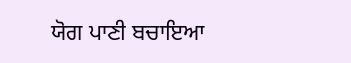ਯੋਗ ਪਾਣੀ ਬਚਾਇਆ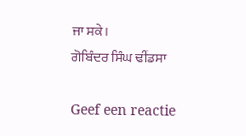ਜਾ ਸਕੇ।
ਗੋਬਿੰਦਰ ਸਿੰਘ ਢੀਂਡਸਾ

Geef een reactie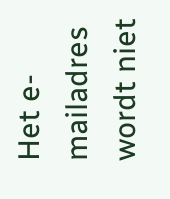Het e-mailadres wordt niet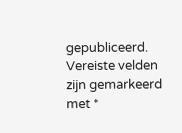gepubliceerd. Vereiste velden zijn gemarkeerd met *